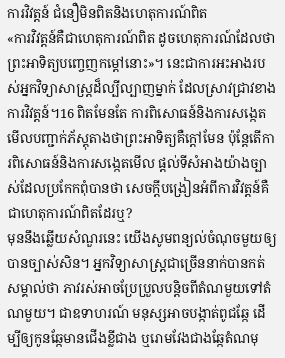ការវិវត្តន៍ ជំនឿមិនពិតនិងហេតុការណ៍ពិត
«ការវិវត្តន៍គឺជាហេតុការណ៍ពិត ដូចហេតុការណ៍ដែលថាព្រះអាទិត្យបញ្ចេញកម្ដៅនោះ»។ នេះជាការអះអាងរបស់អ្នកវិទ្យាសាស្ត្រដ៏ល្បីល្បាញម្នាក់ ដែលស្រាវជ្រាវខាងការវិវត្តន៍។16 ពិតមែនតែ ការពិសោធន៍និងការសង្កេតមើលបញ្ជាក់ភ័ស្តុតាងថាព្រះអាទិត្យគឺក្ដៅមែន ប៉ុន្តែតើការពិសោធន៍និងការសង្កេតមើល ផ្ដល់ទីសំអាងយ៉ាងច្បាស់ដែលប្រកែកពុំបានថា សេចក្ដីបង្រៀនអំពីការវិវត្តន៍គឺជាហេតុការណ៍ពិតដែរឬ?
មុននឹងឆ្លើយសំណួរនេះ យើងសូមពន្យល់ចំណុចមួយឲ្យបានច្បាស់សិន។ អ្នកវិទ្យាសាស្ត្រជាច្រើននាក់បានកត់សម្គាល់ថា ភាវរស់អាចប្រែប្រួលបន្ដិចពីតំណមួយទៅតំណមួយ។ ជាឧទាហរណ៍ មនុស្សអាចបង្កាត់ពូជឆ្កែ ដើម្បីឲ្យកូនឆ្កែមានជើងខ្លីជាង ឬរោមវែងជាងឆ្កែតំណមុ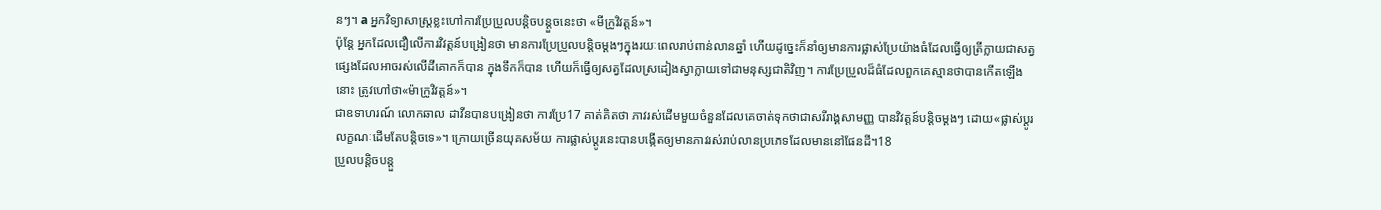នៗ។ a អ្នកវិទ្យាសាស្ត្រខ្លះហៅការប្រែប្រួលបន្ដិចបន្តួចនេះថា «មីក្រូវិវត្តន៍»។
ប៉ុន្តែ អ្នកដែលជឿលើការវិវត្តន៍បង្រៀនថា មានការប្រែប្រួលបន្ដិចម្ដងៗក្នុងរយៈពេលរាប់ពាន់លានឆ្នាំ ហើយដូច្នេះក៏នាំឲ្យមានការផ្លាស់ប្រែយ៉ាងធំដែលធ្វើឲ្យត្រីក្លាយជាសត្វផ្សេងដែលអាចរស់លើដីគោកក៏បាន ក្នុងទឹកក៏បាន ហើយក៏ធ្វើឲ្យសត្វដែលស្រដៀងស្វាក្លាយទៅជាមនុស្សជាតិវិញ។ ការប្រែប្រួលដ៏ធំដែលពួកគេស្មានថាបានកើតឡើងនោះ ត្រូវហៅថា«ម៉ាក្រូវិវត្តន៍»។
ជាឧទាហរណ៍ លោកឆាល ដាវីនបានបង្រៀនថា ការប្រែ17 គាត់គិតថា ភាវរស់ដើមមួយចំនួនដែលគេចាត់ទុកថាជាសរីរាង្គសាមញ្ញ បានវិវត្តន៍បន្ដិចម្ដងៗ ដោយ«ផ្លាស់ប្ដូរលក្ខណៈដើមតែបន្ដិចទេ»។ ក្រោយច្រើនយុគសម័យ ការផ្លាស់ប្ដូរនេះបានបង្កើតឲ្យមានភាវរស់រាប់លានប្រភេទដែលមាននៅផែនដី។18
ប្រួលបន្ដិចបន្តួ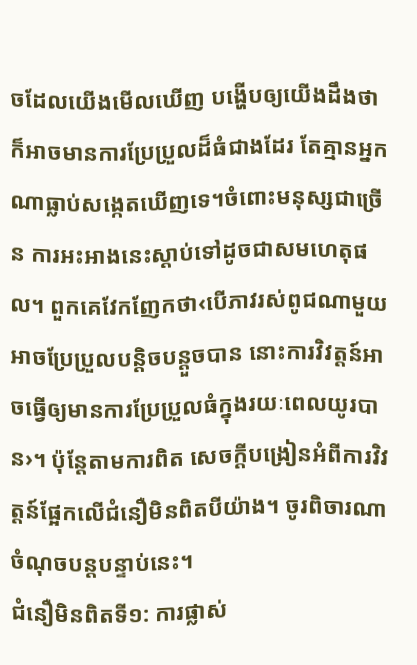ចដែលយើងមើលឃើញ បង្ហើបឲ្យយើងដឹងថា ក៏អាចមានការប្រែប្រួលដ៏ធំជាងដែរ តែគ្មានអ្នកណាធ្លាប់សង្កេតឃើញទេ។ចំពោះមនុស្សជាច្រើន ការអះអាងនេះស្ដាប់ទៅដូចជាសមហេតុផល។ ពួកគេវែកញែកថា‹បើភាវរស់ពូជណាមួយអាចប្រែប្រួលបន្ដិចបន្តួចបាន នោះការវិវត្តន៍អាចធ្វើឲ្យមានការប្រែប្រួលធំក្នុងរយៈពេលយូរបាន›។ ប៉ុន្តែតាមការពិត សេចក្ដីបង្រៀនអំពីការវិវត្តន៍ផ្អែកលើជំនឿមិនពិតបីយ៉ាង។ ចូរពិចារណាចំណុចបន្តបន្ទាប់នេះ។
ជំនឿមិនពិតទី១: ការផ្លាស់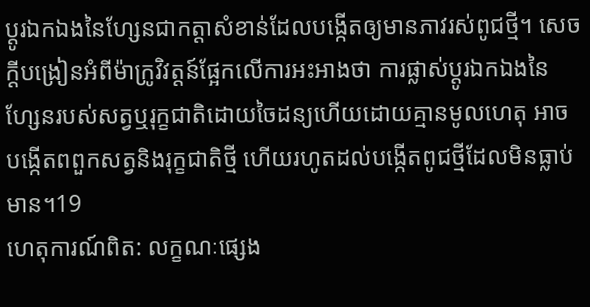ប្ដូរឯកឯងនៃហ្សែនជាកត្ដាសំខាន់ដែលបង្កើតឲ្យមានភាវរស់ពូជថ្មី។ សេចក្ដីបង្រៀនអំពីម៉ាក្រូវិវត្តន៍ផ្អែកលើការអះអាងថា ការផ្លាស់ប្ដូរឯកឯងនៃហ្សែនរបស់សត្វឬរុក្ខជាតិដោយចៃដន្យហើយដោយគ្មានមូលហេតុ អាចបង្កើតពពួកសត្វនិងរុក្ខជាតិថ្មី ហើយរហូតដល់បង្កើតពូជថ្មីដែលមិនធ្លាប់មាន។19
ហេតុការណ៍ពិត: លក្ខណៈផ្សេង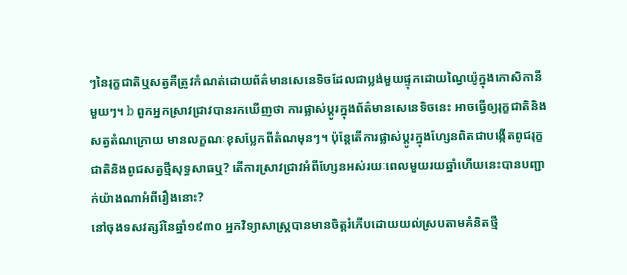ៗនៃរុក្ខជាតិឬសត្វគឺត្រូវកំណត់ដោយព័ត៌មានសេនេទិចដែលជាប្លង់មួយផ្ទុកដោយណ្វៃយ៉ូក្នុងកោសិកានីមួយៗ។ b ពួកអ្នកស្រាវជ្រាវបានរកឃើញថា ការផ្លាស់ប្ដូរក្នុងព័ត៌មានសេនេទិចនេះ អាចធ្វើឲ្យរុក្ខជាតិនិងសត្វតំណក្រោយ មានលក្ខណៈខុសប្លែកពីតំណមុនៗ។ ប៉ុន្តែតើការផ្លាស់ប្ដូរក្នុងហ្សែនពិតជាបង្កើតពូជរុក្ខជាតិនិងពូជសត្វថ្មីសុទ្ធសាធឬ? តើការស្រាវជ្រាវអំពីហ្សែនអស់រយៈពេលមួយរយឆ្នាំហើយនេះបានបញ្ជាក់យ៉ាងណាអំពីរឿងនោះ?
នៅចុងទសវត្សរ៍នៃឆ្នាំ១៩៣០ អ្នកវិទ្យាសាស្ត្របានមានចិត្តរំភើបដោយយល់ស្របតាមគំនិតថ្មី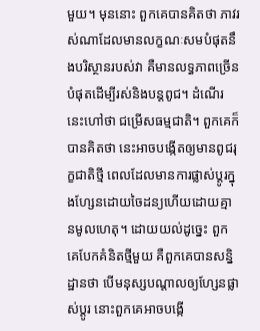មួយ។ មុននោះ ពួកគេបានគិតថា ភាវរស់ណាដែលមានលក្ខណៈសមបំផុតនឹងបរិស្ថានរបស់វា គឺមានលទ្ធភាពច្រើនបំផុតដើម្បីរស់និងបន្តពូជ។ ដំណើរនេះហៅថា ជម្រើសធម្មជាតិ។ ពួកគេក៏បានគិតថា នេះអាចបង្កើតឲ្យមានពូជរុក្ខជាតិថ្មី ពេលដែលមានការផ្លាស់ប្ដូរក្នុងហ្សែនដោយចៃដន្យហើយដោយគ្មានមូលហេតុ។ ដោយយល់ដូច្នេះ ពួកគេបែកគំនិតថ្មីមួយ គឺពួកគេបានសន្និដ្ឋានថា បើមនុស្សបណ្ដាលឲ្យហ្សែនផ្លាស់ប្ដូរ នោះពួកគេអាចបង្កើ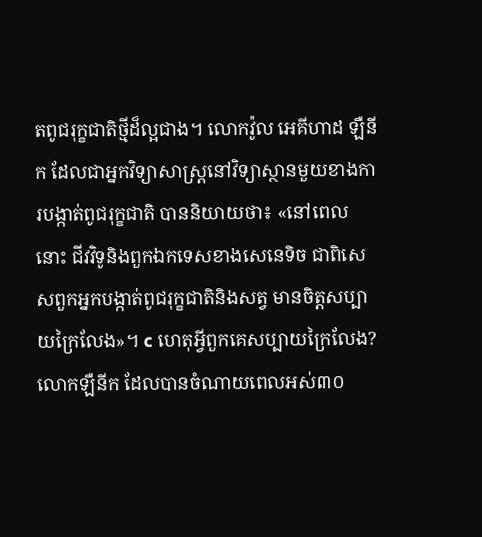តពូជរុក្ខជាតិថ្មីដ៏ល្អជាង។ លោកវ៉ូល អេគីហាដ ឡឺនីក ដែលជាអ្នកវិទ្យាសាស្ត្រនៅវិទ្យាស្ថានមួយខាងការបង្កាត់ពូជរុក្ខជាតិ បាននិយាយថា៖ «នៅពេលនោះ ជីវវិទូនិងពួកឯកទេសខាងសេនេទិច ជាពិសេសពួកអ្នកបង្កាត់ពូជរុក្ខជាតិនិងសត្វ មានចិត្តសប្បាយក្រៃលែង»។ c ហេតុអ្វីពួកគេសប្បាយក្រៃលែង? លោកឡឺនីក ដែលបានចំណាយពេលអស់៣០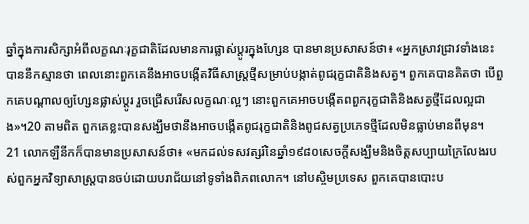ឆ្នាំក្នុងការសិក្សាអំពីលក្ខណៈរុក្ខជាតិដែលមានការផ្លាស់ប្ដូរក្នុងហ្សែន បានមានប្រសាសន៍ថា៖ «អ្នកស្រាវជ្រាវទាំងនេះបាននឹកស្មានថា ពេលនោះពួកគេនឹងអាចបង្កើតវិធីសាស្ត្រថ្មីសម្រាប់បង្កាត់ពូជរុក្ខជាតិនិងសត្វ។ ពួកគេបានគិតថា បើពួកគេបណ្ដាលឲ្យហ្សែនផ្លាស់ប្ដូរ រួចជ្រើសរើសលក្ខណៈល្អៗ នោះពួកគេអាចបង្កើតពពួករុក្ខជាតិនិងសត្វថ្មីដែលល្អជាង»។20 តាមពិត ពួកគេខ្លះបានសង្ឃឹមថានឹងអាចបង្កើតពូជរុក្ខជាតិនិងពូជសត្វប្រភេទថ្មីដែលមិនធ្លាប់មានពីមុន។
21 លោកឡឺនីកក៏បានមានប្រសាសន៍ថា៖ «មកដល់ទសវត្សរ៍នៃឆ្នាំ១៩៨០សេចក្ដីសង្ឃឹមនិងចិត្តសប្បាយក្រៃលែងរបស់ពួកអ្នកវិទ្យាសាស្ត្របានចប់ដោយបរាជ័យនៅទូទាំងពិភពលោក។ នៅបស្ចិមប្រទេស ពួកគេបានបោះប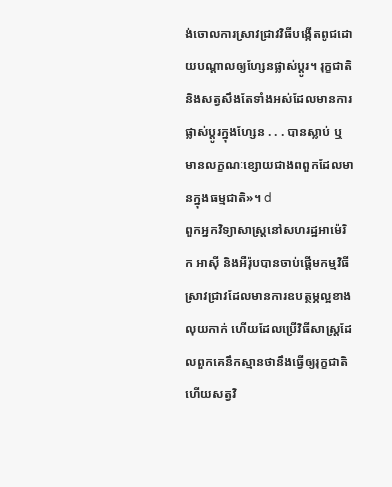ង់ចោលការស្រាវជ្រាវវិធីបង្កើតពូជដោយបណ្ដាលឲ្យហ្សែនផ្លាស់ប្ដូរ។ រុក្ខជាតិនិងសត្វសឹងតែទាំងអស់ដែលមានការផ្លាស់ប្ដូរក្នុងហ្សែន . . . បានស្លាប់ ឬមានលក្ខណៈខ្សោយជាងពពួកដែលមានក្នុងធម្មជាតិ»។ d
ពួកអ្នកវិទ្យាសាស្ត្រនៅសហរដ្ឋអាម៉េរិក អាស៊ី និងអឺរ៉ុបបានចាប់ផ្ដើមកម្មវិធីស្រាវជ្រាវដែលមានការឧបត្ថម្ភល្អខាងលុយកាក់ ហើយដែលប្រើវិធីសាស្ត្រដែលពួកគេនឹកស្មានថានឹងធ្វើឲ្យរុក្ខជាតិហើយសត្វវិ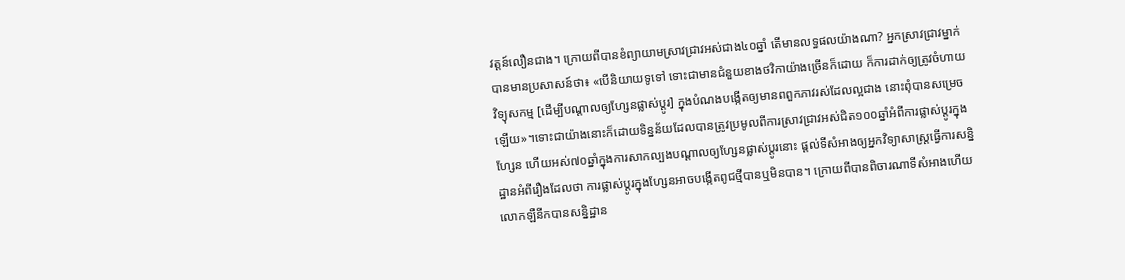វត្តន៍លឿនជាង។ ក្រោយពីបានខំព្យាយាមស្រាវជ្រាវអស់ជាង៤០ឆ្នាំ តើមានលទ្ធផលយ៉ាងណា? អ្នកស្រាវជ្រាវម្នាក់ បានមានប្រសាសន៍ថា៖ «បើនិយាយទូទៅ ទោះជាមានជំនួយខាងថវិកាយ៉ាងច្រើនក៏ដោយ ក៏ការដាក់ឲ្យត្រូវចំហាយវិទ្យុសកម្ម [ដើម្បីបណ្ដាលឲ្យហ្សែនផ្លាស់ប្ដូរ] ក្នុងបំណងបង្កើតឲ្យមានពពួកភាវរស់ដែលល្អជាង នោះពុំបានសម្រេចឡើយ»។ទោះជាយ៉ាងនោះក៏ដោយទិន្នន័យដែលបានត្រូវប្រមូលពីការស្រាវជ្រាវអស់ជិត១០០ឆ្នាំអំពីការផ្លាស់ប្ដូរក្នុងហ្សែន ហើយអស់៧០ឆ្នាំក្នុងការសាកល្បងបណ្ដាលឲ្យហ្សែនផ្លាស់ប្ដូរនោះ ផ្ដល់ទីសំអាងឲ្យអ្នកវិទ្យាសាស្ត្រធ្វើការសន្និដ្ឋានអំពីរឿងដែលថា ការផ្លាស់ប្ដូរក្នុងហ្សែនអាចបង្កើតពូជថ្មីបានឬមិនបាន។ ក្រោយពីបានពិចារណាទីសំអាងហើយ លោកឡឺនីកបានសន្និដ្ឋាន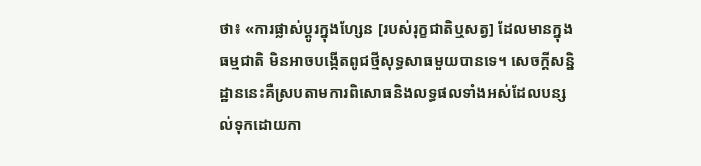ថា៖ «ការផ្លាស់ប្ដូរក្នុងហ្សែន [របស់រុក្ខជាតិឬសត្វ] ដែលមានក្នុងធម្មជាតិ មិនអាចបង្កើតពូជថ្មីសុទ្ធសាធមួយបានទេ។ សេចក្ដីសន្និដ្ឋាននេះគឺស្របតាមការពិសោធនិងលទ្ធផលទាំងអស់ដែលបន្សល់ទុកដោយកា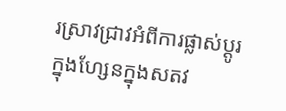រស្រាវជ្រាវអំពីការផ្លាស់ប្ដូរក្នុងហ្សែនក្នុងសតវ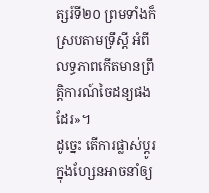ត្សរ៍ទី២០ ព្រមទាំងក៏ស្របតាមទ្រឹស្តី អំពីលទ្ធភាពកើតមានព្រឹត្ដិការណ៍ចៃដន្យផងដែរ»។
ដូច្នេះ តើការផ្លាស់ប្ដូរក្នុងហ្សែនអាចនាំឲ្យ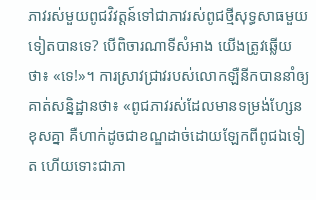ភាវរស់មួយពូជវិវត្តន៍ទៅជាភាវរស់ពូជថ្មីសុទ្ធសាធមួយទៀតបានទេ? បើពិចារណាទីសំអាង យើងត្រូវឆ្លើយថា៖ «ទេ!»។ ការស្រាវជ្រាវរបស់លោកឡឺនីកបាននាំឲ្យគាត់សន្និដ្ឋានថា៖ «ពូជភាវរស់ដែលមានទម្រង់ហ្សែនខុសគ្នា គឺហាក់ដូចជាខណ្ឌដាច់ដោយឡែកពីពូជឯទៀត ហើយទោះជាភា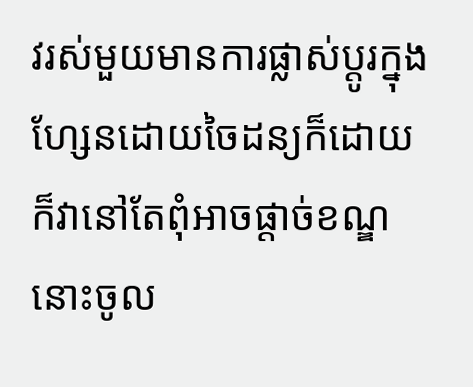វរស់មួយមានការផ្លាស់ប្ដូរក្នុងហ្សែនដោយចៃដន្យក៏ដោយ ក៏វានៅតែពុំអាចផ្ដាច់ខណ្ឌនោះចូល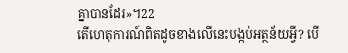គ្នាបានដែរ»។22
តើហេតុការណ៍ពិតដូចខាងលើនេះបង្កប់អត្ថន័យអ្វី? បើ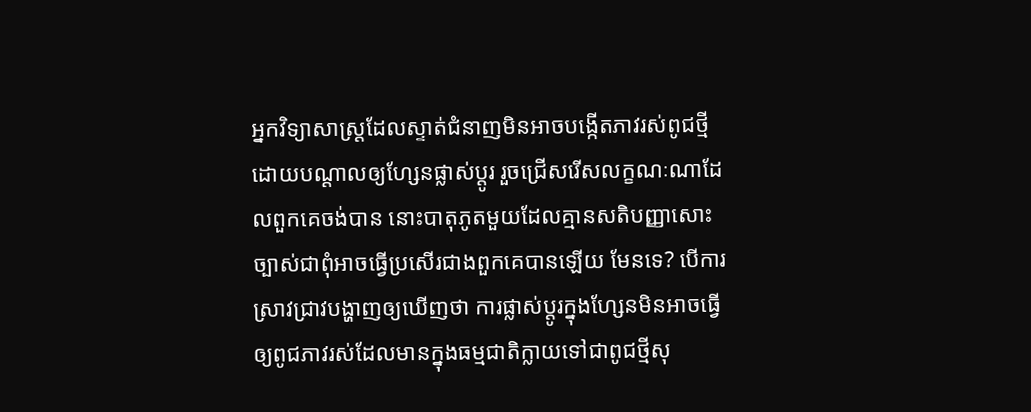អ្នកវិទ្យាសាស្ត្រដែលស្ទាត់ជំនាញមិនអាចបង្កើតភាវរស់ពូជថ្មី ដោយបណ្ដាលឲ្យហ្សែនផ្លាស់ប្ដូរ រួចជ្រើសរើសលក្ខណៈណាដែលពួកគេចង់បាន នោះបាតុភូតមួយដែលគ្មានសតិបញ្ញាសោះ ច្បាស់ជាពុំអាចធ្វើប្រសើរជាងពួកគេបានឡើយ មែនទេ? បើការស្រាវជ្រាវបង្ហាញឲ្យឃើញថា ការផ្លាស់ប្ដូរក្នុងហ្សែនមិនអាចធ្វើឲ្យពូជភាវរស់ដែលមានក្នុងធម្មជាតិក្លាយទៅជាពូជថ្មីសុ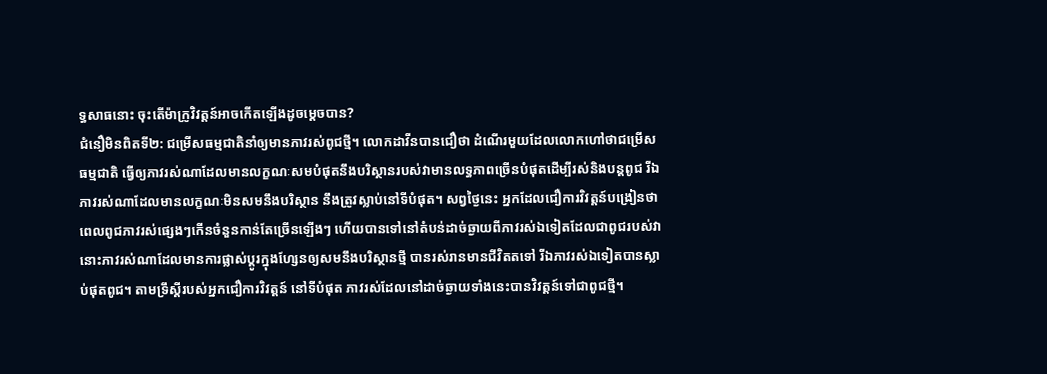ទ្ធសាធនោះ ចុះតើម៉ាក្រូវិវត្តន៍អាចកើតឡើងដូចម្ដេចបាន?
ជំនឿមិនពិតទី២: ជម្រើសធម្មជាតិនាំឲ្យមានភាវរស់ពូជថ្មី។ លោកដាវីនបានជឿថា ដំណើរមួយដែលលោកហៅថាជម្រើសធម្មជាតិ ធ្វើឲ្យភាវរស់ណាដែលមានលក្ខណៈសមបំផុតនឹងបរិស្ថានរបស់វាមានលទ្ធភាពច្រើនបំផុតដើម្បីរស់និងបន្តពូជ រីឯភាវរស់ណាដែលមានលក្ខណៈមិនសមនឹងបរិស្ថាន នឹងត្រូវស្លាប់នៅទីបំផុត។ សព្វថ្ងៃនេះ អ្នកដែលជឿការវិវត្តន៍បង្រៀនថា ពេលពូជភាវរស់ផ្សេងៗកើនចំនួនកាន់តែច្រើនឡើងៗ ហើយបានទៅនៅតំបន់ដាច់ឆ្ងាយពីភាវរស់ឯទៀតដែលជាពូជរបស់វា នោះភាវរស់ណាដែលមានការផ្លាស់ប្ដូរក្នុងហ្សែនឲ្យសមនឹងបរិស្ថានថ្មី បានរស់រានមានជីវិតតទៅ រីឯភាវរស់ឯទៀតបានស្លាប់ផុតពូជ។ តាមទ្រឹស្តីរបស់អ្នកជឿការវិវត្តន៍ នៅទីបំផុត ភាវរស់ដែលនៅដាច់ឆ្ងាយទាំងនេះបានវិវត្តន៍ទៅជាពូជថ្មី។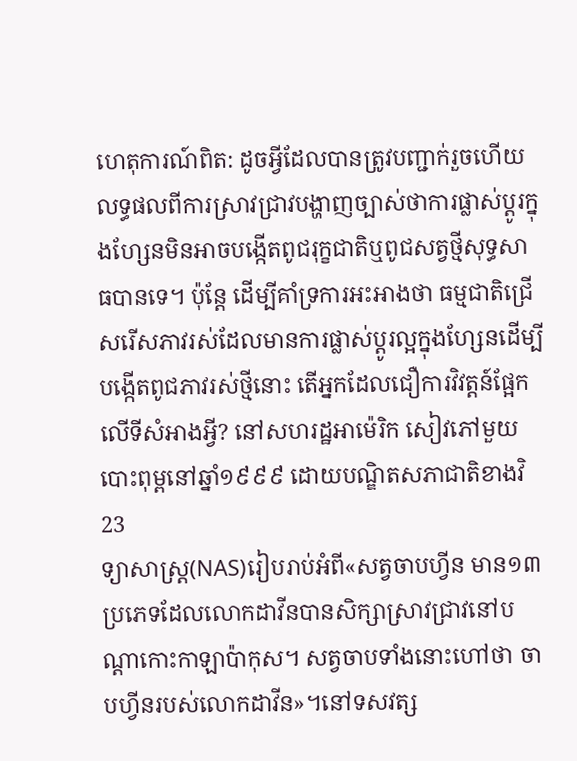ហេតុការណ៍ពិត: ដូចអ្វីដែលបានត្រូវបញ្ជាក់រួចហើយ លទ្ធផលពីការស្រាវជ្រាវបង្ហាញច្បាស់ថាការផ្លាស់ប្ដូរក្នុងហ្សែនមិនអាចបង្កើតពូជរុក្ខជាតិឬពូជសត្វថ្មីសុទ្ធសាធបានទេ។ ប៉ុន្តែ ដើម្បីគាំទ្រការអះអាងថា ធម្មជាតិជ្រើសរើសភាវរស់ដែលមានការផ្លាស់ប្ដូរល្អក្នុងហ្សែនដើម្បីបង្កើតពូជភាវរស់ថ្មីនោះ តើអ្នកដែលជឿការវិវត្តន៍ផ្អែកលើទីសំអាងអ្វី? នៅសហរដ្ឋអាម៉េរិក សៀវភៅមួយបោះពុម្ពនៅឆ្នាំ១៩៩៩ ដោយបណ្ឌិតសភាជាតិខាងវិ23
ទ្យាសាស្ត្រ(NAS)រៀបរាប់អំពី«សត្វចាបហ្វីន មាន១៣ប្រភេទដែលលោកដាវីនបានសិក្សាស្រាវជ្រាវនៅបណ្ដាកោះកាឡាប៉ាកុស។ សត្វចាបទាំងនោះហៅថា ចាបហ្វីនរបស់លោកដាវីន»។នៅទសវត្ស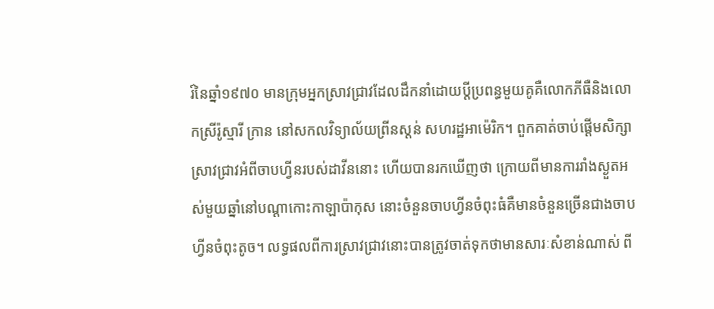រ៍នៃឆ្នាំ១៩៧០ មានក្រុមអ្នកស្រាវជ្រាវដែលដឹកនាំដោយប្ដីប្រពន្ធមួយគូគឺលោកភីធឺនិងលោកស្រីរ៉ូស្មារី ក្រាន នៅសកលវិទ្យាល័យព្រីនស្តន់ សហរដ្ឋអាម៉េរិក។ ពួកគាត់ចាប់ផ្ដើមសិក្សាស្រាវជ្រាវអំពីចាបហ្វីនរបស់ដាវីននោះ ហើយបានរកឃើញថា ក្រោយពីមានការរាំងស្ងួតអស់មួយឆ្នាំនៅបណ្ដាកោះកាឡាប៉ាកុស នោះចំនួនចាបហ្វីនចំពុះធំគឺមានចំនួនច្រើនជាងចាបហ្វីនចំពុះតូច។ លទ្ធផលពីការស្រាវជ្រាវនោះបានត្រូវចាត់ទុកថាមានសារៈសំខាន់ណាស់ ពី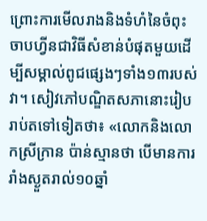ព្រោះការមើលរាងនិងទំហំនៃចំពុះចាបហ្វីនជាវិធីសំខាន់បំផុតមួយដើម្បីសម្គាល់ពូជផ្សេងៗទាំង១៣របស់វា។ សៀវភៅបណ្ឌិតសភានោះរៀបរាប់តទៅទៀតថា៖ «លោកនិងលោកស្រីក្រាន ប៉ាន់ស្មានថា បើមានការរាំងស្ងួតរាល់១០ឆ្នាំ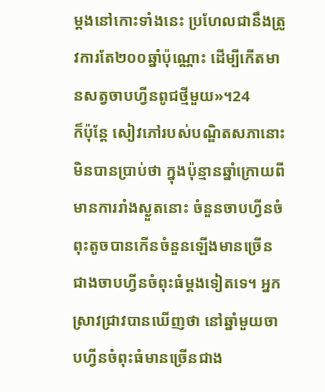ម្ដងនៅកោះទាំងនេះ ប្រហែលជានឹងត្រូវការតែ២០០ឆ្នាំប៉ុណ្ណោះ ដើម្បីកើតមានសត្វចាបហ្វីនពូជថ្មីមួយ»។24
ក៏ប៉ុន្តែ សៀវភៅរបស់បណ្ឌិតសភានោះមិនបានប្រាប់ថា ក្នុងប៉ុន្មានឆ្នាំក្រោយពីមានការរាំងស្ងួតនោះ ចំនួនចាបហ្វីនចំពុះតូចបានកើនចំនួនឡើងមានច្រើនជាងចាបហ្វីនចំពុះធំម្ដងទៀតទេ។ អ្នកស្រាវជ្រាវបានឃើញថា នៅឆ្នាំមួយចាបហ្វីនចំពុះធំមានច្រើនជាង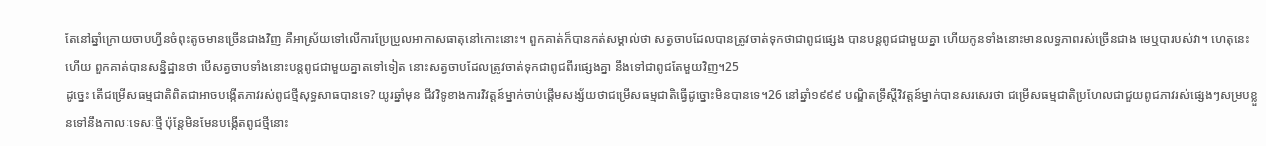តែនៅឆ្នាំក្រោយចាបហ្វីនចំពុះតូចមានច្រើនជាងវិញ គឺអាស្រ័យទៅលើការប្រែប្រួលអាកាសធាតុនៅកោះនោះ។ ពួកគាត់ក៏បានកត់សម្គាល់ថា សត្វចាបដែលបានត្រូវចាត់ទុកថាជាពូជផ្សេង បានបន្តពូជជាមួយគ្នា ហើយកូនទាំងនោះមានលទ្ធភាពរស់ច្រើនជាង មេឬបារបស់វា។ ហេតុនេះហើយ ពួកគាត់បានសន្និដ្ឋានថា បើសត្វចាបទាំងនោះបន្តពូជជាមួយគ្នាតទៅទៀត នោះសត្វចាបដែលត្រូវចាត់ទុកជាពូជពីរផ្សេងគ្នា នឹងទៅជាពូជតែមួយវិញ។25
ដូច្នេះ តើជម្រើសធម្មជាតិពិតជាអាចបង្កើតភាវរស់ពូជថ្មីសុទ្ធសាធបានទេ? យូរឆ្នាំមុន ជីវវិទូខាងការវិវត្តន៍ម្នាក់ចាប់ផ្ដើមសង្ស័យថាជម្រើសធម្មជាតិធ្វើដូច្នោះមិនបានទេ។26 នៅឆ្នាំ១៩៩៩ បណ្ឌិតទ្រឹស្តីវិវត្តន៍ម្នាក់បានសរសេរថា ជម្រើសធម្មជាតិប្រហែលជាជួយពូជភាវរស់ផ្សេងៗសម្របខ្លួនទៅនឹងកាលៈទេសៈថ្មី ប៉ុន្តែមិនមែនបង្កើតពូជថ្មីនោះ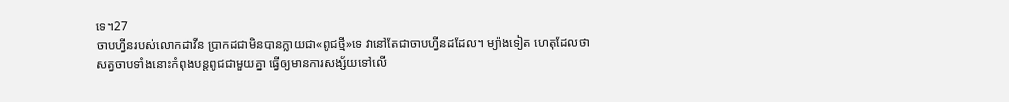ទេ។27
ចាបហ្វីនរបស់លោកដាវីន ប្រាកដជាមិនបានក្លាយជា«ពូជថ្មី»ទេ វានៅតែជាចាបហ្វីនដដែល។ ម្យ៉ាងទៀត ហេតុដែលថាសត្វចាបទាំងនោះកំពុងបន្តពូជជាមួយគ្នា ធ្វើឲ្យមានការសង្ស័យទៅលើ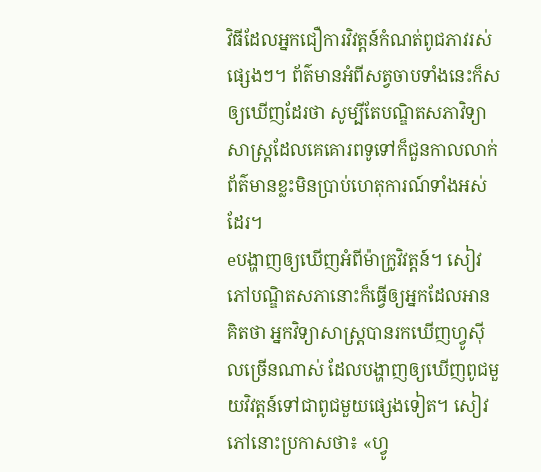វិធីដែលអ្នកជឿការវិវត្តន៍កំណត់ពូជភាវរស់ផ្សេងៗ។ ព័ត៌មានអំពីសត្វចាបទាំងនេះក៏សឲ្យឃើញដែរថា សូម្បីតែបណ្ឌិតសភាវិទ្យាសាស្ត្រដែលគេគោរពទូទៅក៏ជួនកាលលាក់ព័ត៌មានខ្លះមិនប្រាប់ហេតុការណ៍ទាំងអស់ដែរ។
eបង្ហាញឲ្យឃើញអំពីម៉ាក្រូវិវត្តន៍។ សៀវភៅបណ្ឌិតសភានោះក៏ធ្វើឲ្យអ្នកដែលអានគិតថា អ្នកវិទ្យាសាស្ត្របានរកឃើញហ្វូស៊ីលច្រើនណាស់ ដែលបង្ហាញឲ្យឃើញពូជមួយវិវត្តន៍ទៅជាពូជមួយផ្សេងទៀត។ សៀវភៅនោះប្រកាសថា៖ «ហ្វូ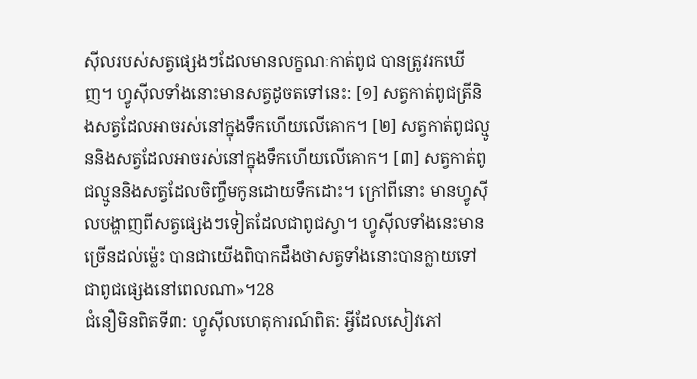ស៊ីលរបស់សត្វផ្សេងៗដែលមានលក្ខណៈកាត់ពូជ បានត្រូវរកឃើញ។ ហ្វូស៊ីលទាំងនោះមានសត្វដូចតទៅនេះ: [១] សត្វកាត់ពូជត្រីនិងសត្វដែលអាចរស់នៅក្នុងទឹកហើយលើគោក។ [២] សត្វកាត់ពូជល្មូននិងសត្វដែលអាចរស់នៅក្នុងទឹកហើយលើគោក។ [៣] សត្វកាត់ពូជល្មូននិងសត្វដែលចិញ្ចឹមកូនដោយទឹកដោះ។ ក្រៅពីនោះ មានហ្វូស៊ីលបង្ហាញពីសត្វផ្សេងៗទៀតដែលជាពូជស្វា។ ហ្វូស៊ីលទាំងនេះមានច្រើនដល់ម្ល៉េះ បានជាយើងពិបាកដឹងថាសត្វទាំងនោះបានក្លាយទៅជាពូជផ្សេងនៅពេលណា»។28
ជំនឿមិនពិតទី៣: ហ្វូស៊ីលហេតុការណ៍ពិត: អ្វីដែលសៀវភៅ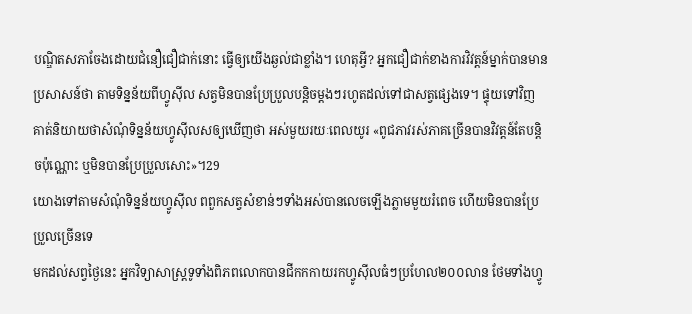បណ្ឌិតសភាចែងដោយជំនឿជឿជាក់នោះ ធ្វើឲ្យយើងឆ្ងល់ជាខ្លាំង។ ហេតុអ្វី? អ្នកជឿជាក់ខាងការវិវត្តន៍ម្នាក់បានមានប្រសាសន៍ថា តាមទិន្នន័យពីហ្វូស៊ីល សត្វមិនបានប្រែប្រួលបន្ដិចម្ដងៗរហូតដល់ទៅជាសត្វផ្សេងទេ។ ផ្ទុយទៅវិញ គាត់និយាយថាសំណុំទិន្នន័យហ្វូស៊ីលសឲ្យឃើញថា អស់មួយរយៈពេលយូរ «ពូជភាវរស់ភាគច្រើនបានវិវត្តន៍តែបន្ដិចប៉ុណ្ណោះ ឬមិនបានប្រែប្រួលសោះ»។29
យោងទៅតាមសំណុំទិន្នន័យហ្វូស៊ីល ពពួកសត្វសំខាន់ៗទាំងអស់បានលេចឡើងភ្លាមមួយរំពេច ហើយមិនបានប្រែប្រួលច្រើនទេ
មកដល់សព្វថ្ងៃនេះ អ្នកវិទ្យាសាស្ត្រទូទាំងពិភពលោកបានជីកកកាយរកហ្វូស៊ីលធំៗប្រហែល២០០លាន ថែមទាំងហ្វូ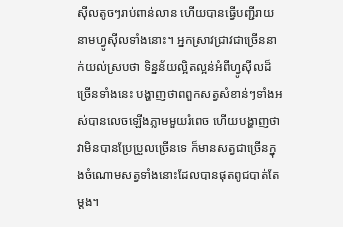ស៊ីលតូចៗរាប់ពាន់លាន ហើយបានធ្វើបញ្ជីរាយនាមហ្វូស៊ីលទាំងនោះ។ អ្នកស្រាវជ្រាវជាច្រើននាក់យល់ស្របថា ទិន្នន័យល្អិតល្អន់អំពីហ្វូស៊ីលដ៏ច្រើនទាំងនេះ បង្ហាញថាពពួកសត្វសំខាន់ៗទាំងអស់បានលេចឡើងភ្លាមមួយរំពេច ហើយបង្ហាញថាវាមិនបានប្រែប្រួលច្រើនទេ ក៏មានសត្វជាច្រើនក្នុងចំណោមសត្វទាំងនោះដែលបានផុតពូជបាត់តែម្ដង។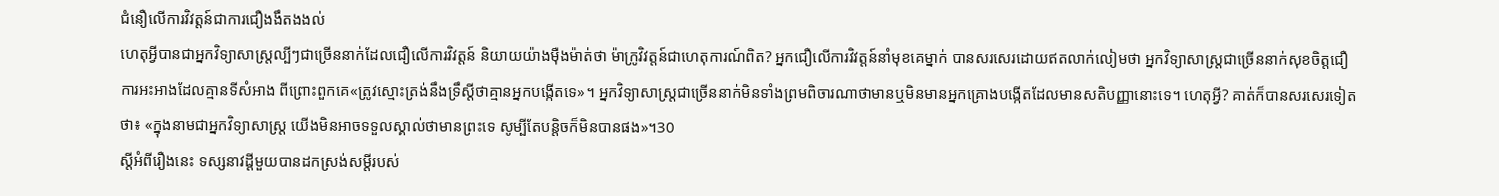ជំនឿលើការវិវត្តន៍ជាការជឿងងឹតងងល់
ហេតុអ្វីបានជាអ្នកវិទ្យាសាស្ត្រល្បីៗជាច្រើននាក់ដែលជឿលើការវិវត្តន៍ និយាយយ៉ាងម៉ឺងម៉ាត់ថា ម៉ាក្រូវិវត្តន៍ជាហេតុការណ៍ពិត? អ្នកជឿលើការវិវត្តន៍នាំមុខគេម្នាក់ បានសរសេរដោយឥតលាក់លៀមថា អ្នកវិទ្យាសាស្ត្រជាច្រើននាក់សុខចិត្តជឿការអះអាងដែលគ្មានទីសំអាង ពីព្រោះពួកគេ«ត្រូវស្មោះត្រង់នឹងទ្រឹស្តីថាគ្មានអ្នកបង្កើតទេ»។ អ្នកវិទ្យាសាស្ត្រជាច្រើននាក់មិនទាំងព្រមពិចារណាថាមានឬមិនមានអ្នកគ្រោងបង្កើតដែលមានសតិបញ្ញានោះទេ។ ហេតុអ្វី? គាត់ក៏បានសរសេរទៀតថា៖ «ក្នុងនាមជាអ្នកវិទ្យាសាស្ត្រ យើងមិនអាចទទួលស្គាល់ថាមានព្រះទេ សូម្បីតែបន្ដិចក៏មិនបានផង»។30
ស្តីអំពីរឿងនេះ ទស្សនាវដ្ដីមួយបានដកស្រង់សម្ដីរបស់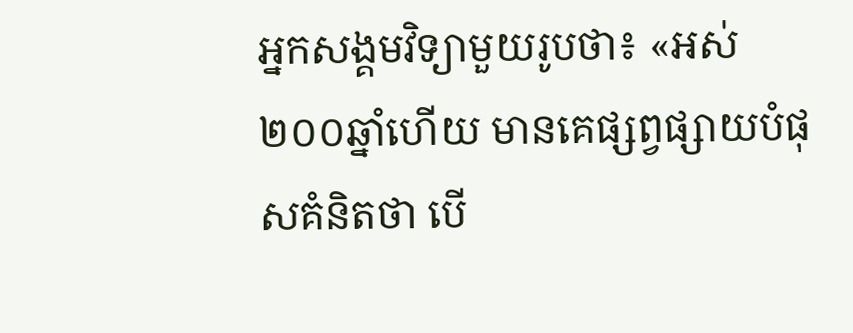អ្នកសង្គមវិទ្យាមួយរូបថា៖ «អស់២០០ឆ្នាំហើយ មានគេផ្សព្វផ្សាយបំផុសគំនិតថា បើ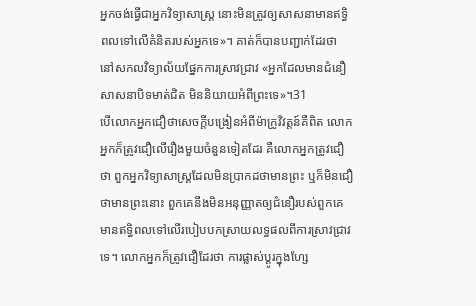អ្នកចង់ធ្វើជាអ្នកវិទ្យាសាស្ត្រ នោះមិនត្រូវឲ្យសាសនាមានឥទ្ធិពលទៅលើគំនិតរបស់អ្នកទេ»។ គាត់ក៏បានបញ្ជាក់ដែរថា នៅសកលវិទ្យាល័យផ្នែកការស្រាវជ្រាវ «អ្នកដែលមានជំនឿសាសនាបិទមាត់ជិត មិននិយាយអំពីព្រះទេ»។31
បើលោកអ្នកជឿថាសេចក្ដីបង្រៀនអំពីម៉ាក្រូវិវត្តន៍គឺពិត លោកអ្នកក៏ត្រូវជឿលើរឿងមួយចំនួនទៀតដែរ គឺលោកអ្នកត្រូវជឿថា ពួកអ្នកវិទ្យាសាស្ត្រដែលមិនប្រាកដថាមានព្រះ ឬក៏មិនជឿថាមានព្រះនោះ ពួកគេនឹងមិនអនុញ្ញាតឲ្យជំនឿរបស់ពួកគេមានឥទ្ធិពលទៅលើរបៀបបកស្រាយលទ្ធផលពីការស្រាវជ្រាវទេ។ លោកអ្នកក៏ត្រូវជឿដែរថា ការផ្លាស់ប្ដូរក្នុងហ្សែ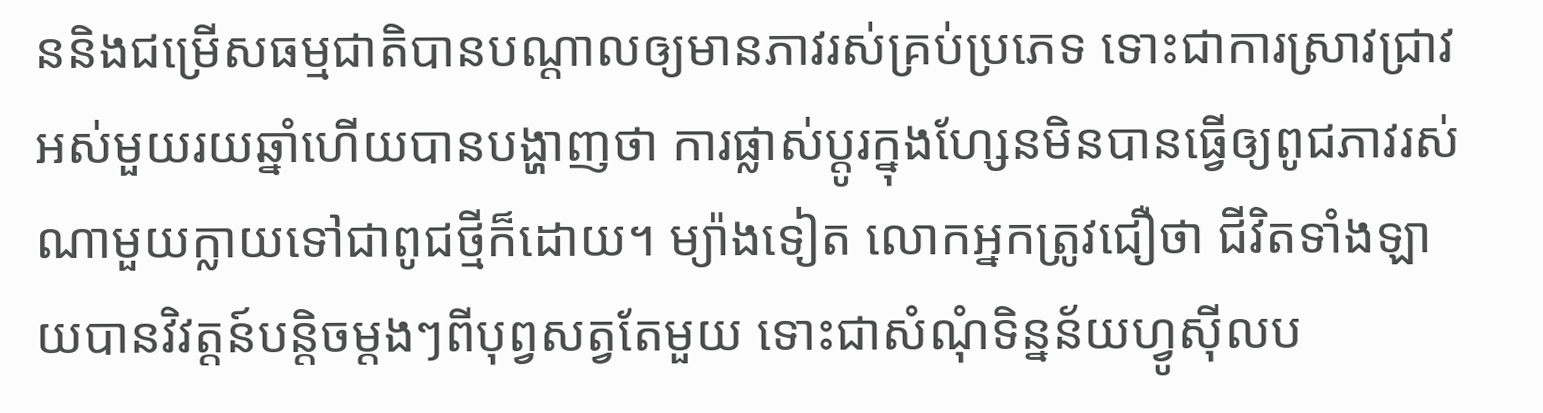ននិងជម្រើសធម្មជាតិបានបណ្ដាលឲ្យមានភាវរស់គ្រប់ប្រភេទ ទោះជាការស្រាវជ្រាវអស់មួយរយឆ្នាំហើយបានបង្ហាញថា ការផ្លាស់ប្ដូរក្នុងហ្សែនមិនបានធ្វើឲ្យពូជភាវរស់ណាមួយក្លាយទៅជាពូជថ្មីក៏ដោយ។ ម្យ៉ាងទៀត លោកអ្នកត្រូវជឿថា ជីវិតទាំងឡាយបានវិវត្តន៍បន្ដិចម្ដងៗពីបុព្វសត្វតែមួយ ទោះជាសំណុំទិន្នន័យហ្វូស៊ីលប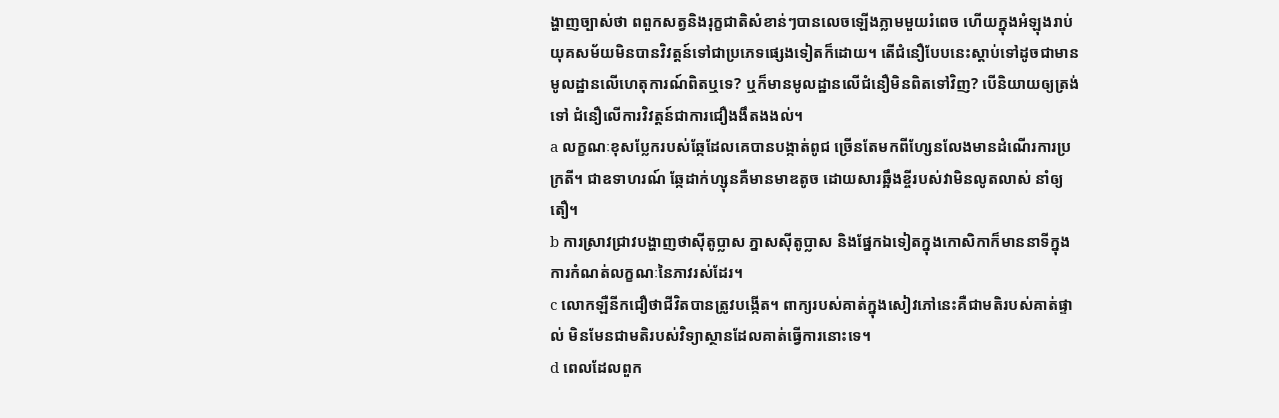ង្ហាញច្បាស់ថា ពពួកសត្វនិងរុក្ខជាតិសំខាន់ៗបានលេចឡើងភ្លាមមួយរំពេច ហើយក្នុងអំឡុងរាប់យុគសម័យមិនបានវិវត្តន៍ទៅជាប្រភេទផ្សេងទៀតក៏ដោយ។ តើជំនឿបែបនេះស្ដាប់ទៅដូចជាមានមូលដ្ឋានលើហេតុការណ៍ពិតឬទេ? ឬក៏មានមូលដ្ឋានលើជំនឿមិនពិតទៅវិញ? បើនិយាយឲ្យត្រង់ទៅ ជំនឿលើការវិវត្តន៍ជាការជឿងងឹតងងល់។
a លក្ខណៈខុសប្លែករបស់ឆ្កែដែលគេបានបង្កាត់ពូជ ច្រើនតែមកពីហ្សែនលែងមានដំណើរការប្រក្រតី។ ជាឧទាហរណ៍ ឆ្កែដាក់ហ្សុនគឺមានមាឌតូច ដោយសារឆ្អឹងខ្ចីរបស់វាមិនលូតលាស់ នាំឲ្យតឿ។
b ការស្រាវជ្រាវបង្ហាញថាស៊ីតូប្លាស ភ្នាសស៊ីតូប្លាស និងផ្នែកឯទៀតក្នុងកោសិកាក៏មាននាទីក្នុងការកំណត់លក្ខណៈនៃភាវរស់ដែរ។
c លោកឡឺនីកជឿថាជីវិតបានត្រូវបង្កើត។ ពាក្យរបស់គាត់ក្នុងសៀវភៅនេះគឺជាមតិរបស់គាត់ផ្ទាល់ មិនមែនជាមតិរបស់វិទ្យាស្ថានដែលគាត់ធ្វើការនោះទេ។
d ពេលដែលពួក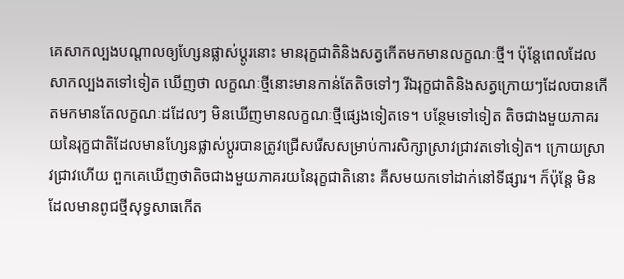គេសាកល្បងបណ្ដាលឲ្យហ្សែនផ្លាស់ប្ដូរនោះ មានរុក្ខជាតិនិងសត្វកើតមកមានលក្ខណៈថ្មី។ ប៉ុន្តែពេលដែលសាកល្បងតទៅទៀត ឃើញថា លក្ខណៈថ្មីនោះមានកាន់តែតិចទៅៗ រីឯរុក្ខជាតិនិងសត្វក្រោយៗដែលបានកើតមកមានតែលក្ខណៈដដែលៗ មិនឃើញមានលក្ខណៈថ្មីផ្សេងទៀតទេ។ បន្ថែមទៅទៀត តិចជាងមួយភាគរយនៃរុក្ខជាតិដែលមានហ្សែនផ្លាស់ប្ដូរបានត្រូវជ្រើសរើសសម្រាប់ការសិក្សាស្រាវជ្រាវតទៅទៀត។ ក្រោយស្រាវជ្រាវហើយ ពួកគេឃើញថាតិចជាងមួយភាគរយនៃរុក្ខជាតិនោះ គឺសមយកទៅដាក់នៅទីផ្សារ។ ក៏ប៉ុន្តែ មិនដែលមានពូជថ្មីសុទ្ធសាធកើត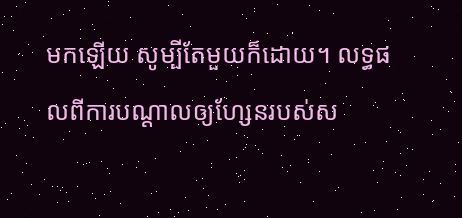មកឡើយ សូម្បីតែមួយក៏ដោយ។ លទ្ធផលពីការបណ្ដាលឲ្យហ្សែនរបស់ស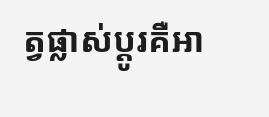ត្វផ្លាស់ប្ដូរគឺអា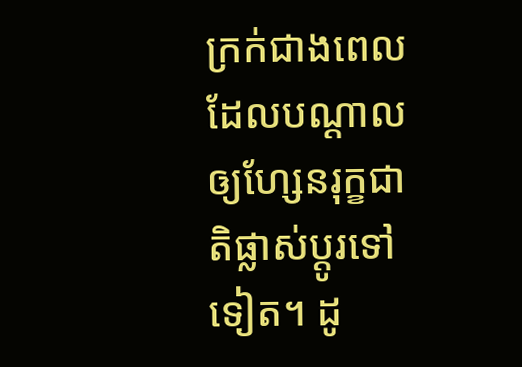ក្រក់ជាងពេលដែលបណ្ដាលឲ្យហ្សែនរុក្ខជាតិផ្លាស់ប្ដូរទៅទៀត។ ដូ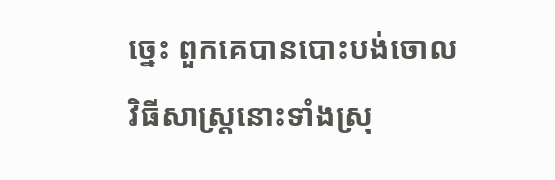ច្នេះ ពួកគេបានបោះបង់ចោលវិធីសាស្ត្រនោះទាំងស្រុ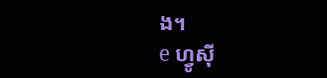ង។
e ហ្វូស៊ី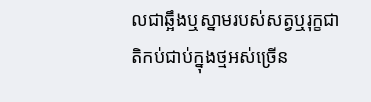លជាឆ្អឹងឬស្នាមរបស់សត្វឬរុក្ខជាតិកប់ជាប់ក្នុងថ្មអស់ច្រើន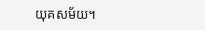យុគសម័យ។